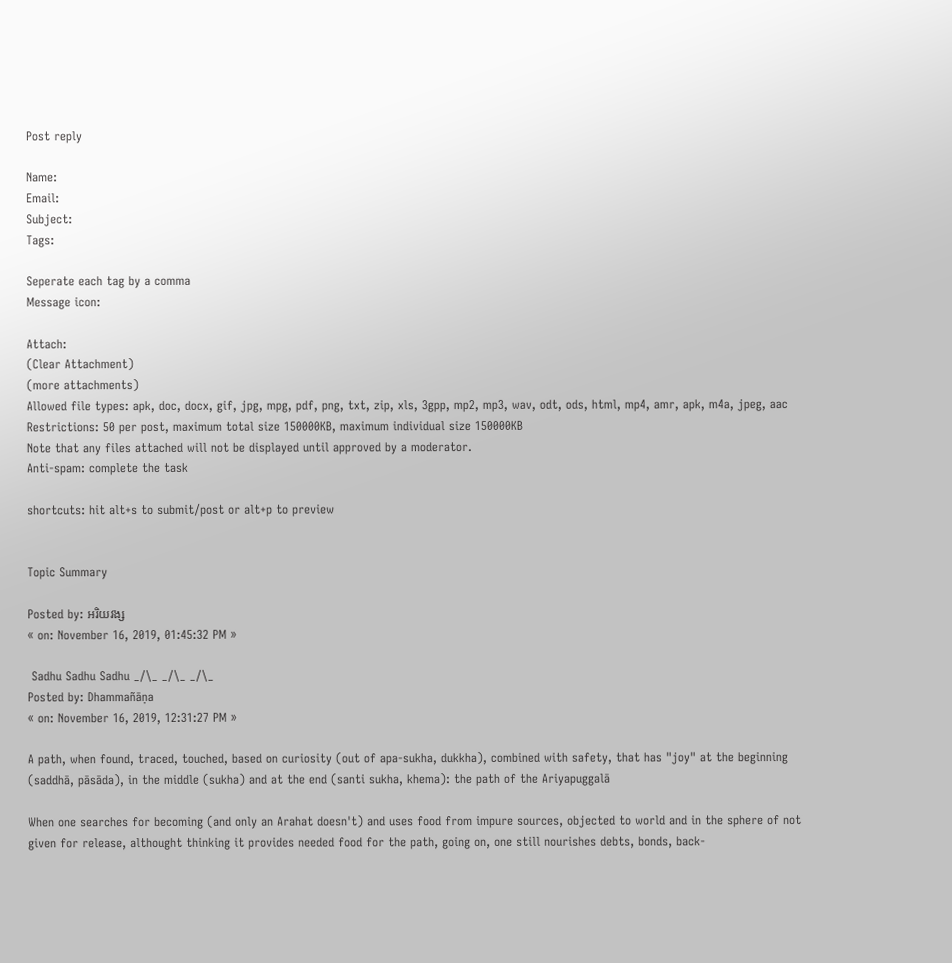Post reply

Name:
Email:
Subject:
Tags:

Seperate each tag by a comma
Message icon:

Attach:
(Clear Attachment)
(more attachments)
Allowed file types: apk, doc, docx, gif, jpg, mpg, pdf, png, txt, zip, xls, 3gpp, mp2, mp3, wav, odt, ods, html, mp4, amr, apk, m4a, jpeg, aac
Restrictions: 50 per post, maximum total size 150000KB, maximum individual size 150000KB
Note that any files attached will not be displayed until approved by a moderator.
Anti-spam: complete the task

shortcuts: hit alt+s to submit/post or alt+p to preview


Topic Summary

Posted by: អរិយវង្ស
« on: November 16, 2019, 01:45:32 PM »

 Sadhu Sadhu Sadhu _/\_ _/\_ _/\_
Posted by: Dhammañāṇa
« on: November 16, 2019, 12:31:27 PM »

A path, when found, traced, touched, based on curiosity (out of apa-sukha, dukkha), combined with safety, that has "joy" at the beginning (saddhā, pāsāda), in the middle (sukha) and at the end (santi sukha, khema): the path of the Ariyapuggalā

When one searches for becoming (and only an Arahat doesn't) and uses food from impure sources, objected to world and in the sphere of not given for release, althought thinking it provides needed food for the path, going on, one still nourishes debts, bonds, back-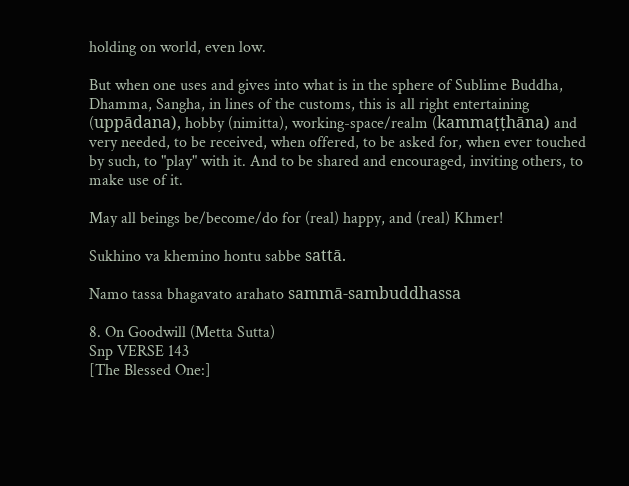holding on world, even low.

But when one uses and gives into what is in the sphere of Sublime Buddha, Dhamma, Sangha, in lines of the customs, this is all right entertaining (uppādana), hobby (nimitta), working-space/realm (kammaṭṭhāna) and very needed, to be received, when offered, to be asked for, when ever touched by such, to "play" with it. And to be shared and encouraged, inviting others, to make use of it.

May all beings be/become/do for (real) happy, and (real) Khmer!

Sukhino va khemino hontu sabbe sattā.

Namo tassa bhagavato arahato sammā-sambuddhassa

8. On Goodwill (Metta Sutta)
Snp VERSE 143
[The Blessed One:]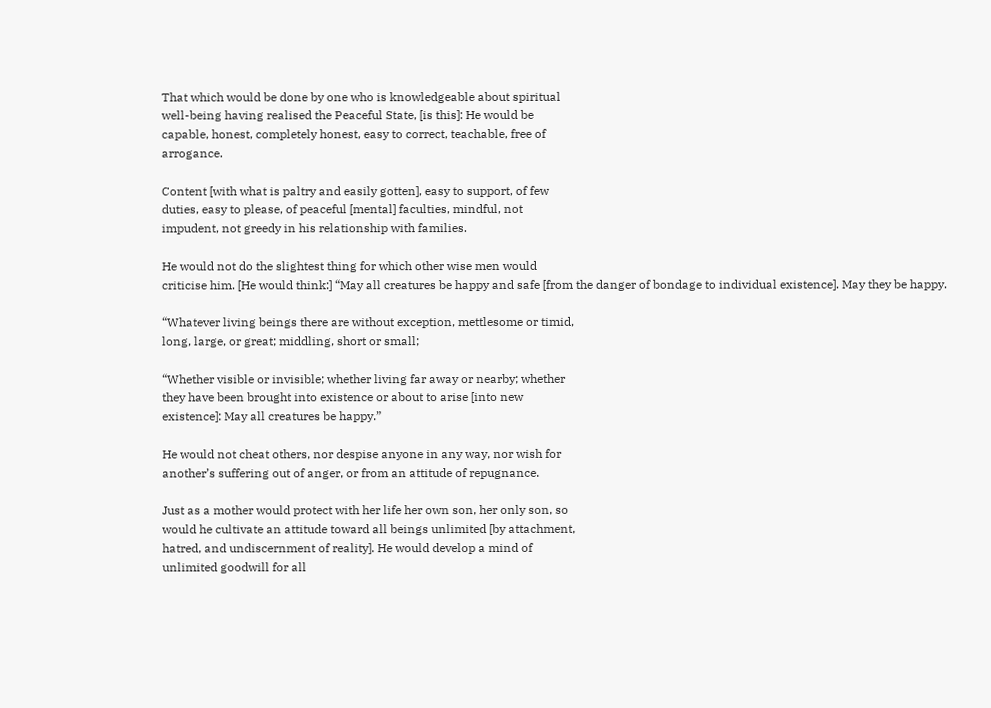That which would be done by one who is knowledgeable about spiritual
well-being having realised the Peaceful State, [is this]: He would be
capable, honest, completely honest, easy to correct, teachable, free of
arrogance.

Content [with what is paltry and easily gotten], easy to support, of few
duties, easy to please, of peaceful [mental] faculties, mindful, not
impudent, not greedy in his relationship with families.

He would not do the slightest thing for which other wise men would
criticise him. [He would think:] “May all creatures be happy and safe [from the danger of bondage to individual existence]. May they be happy.

“Whatever living beings there are without exception, mettlesome or timid,
long, large, or great; middling, short or small;

“Whether visible or invisible; whether living far away or nearby; whether
they have been brought into existence or about to arise [into new
existence]: May all creatures be happy.”

He would not cheat others, nor despise anyone in any way, nor wish for
another’s suffering out of anger, or from an attitude of repugnance.

Just as a mother would protect with her life her own son, her only son, so
would he cultivate an attitude toward all beings unlimited [by attachment,
hatred, and undiscernment of reality]. He would develop a mind of
unlimited goodwill for all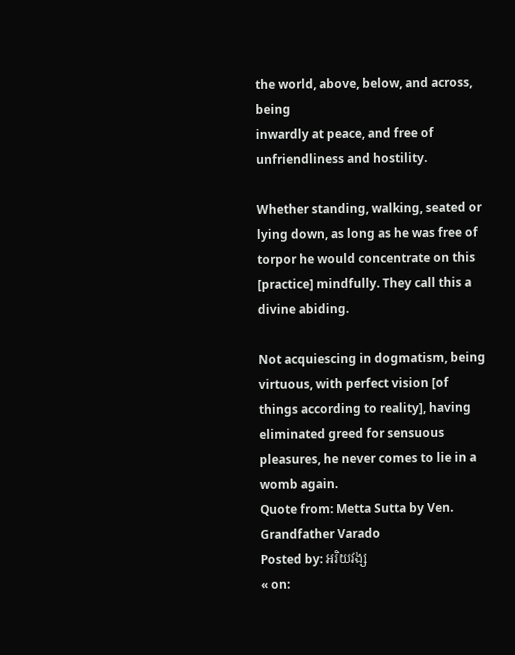the world, above, below, and across, being
inwardly at peace, and free of unfriendliness and hostility.

Whether standing, walking, seated or lying down, as long as he was free of torpor he would concentrate on this [practice] mindfully. They call this a
divine abiding.

Not acquiescing in dogmatism, being virtuous, with perfect vision [of
things according to reality], having eliminated greed for sensuous
pleasures, he never comes to lie in a womb again.
Quote from: Metta Sutta by Ven. Grandfather Varado
Posted by: អរិយវង្ស
« on: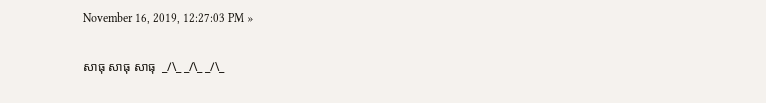November 16, 2019, 12:27:03 PM »

សាធុ សាធុ សាធុ  _/\_ _/\_ _/\_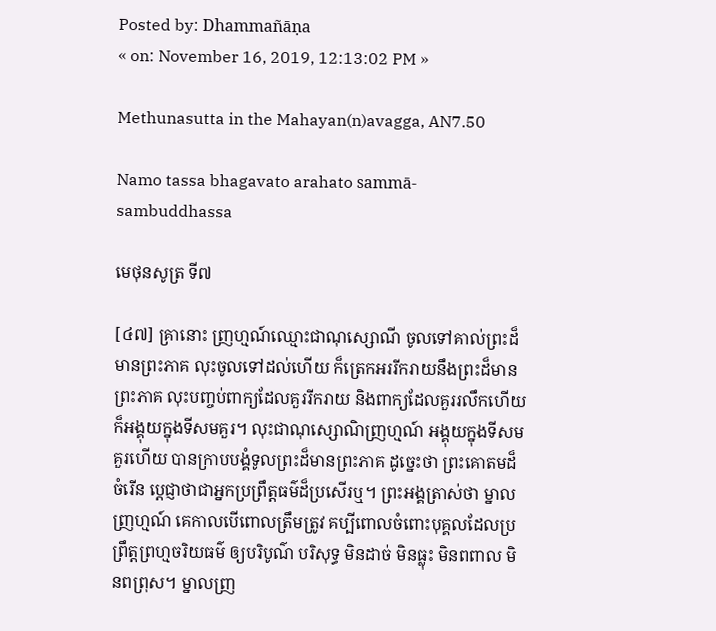Posted by: Dhammañāṇa
« on: November 16, 2019, 12:13:02 PM »

Methunasutta in the Mahayan(n)avagga, AN7.50

Namo tassa bhagavato arahato sammā-sambuddhassa

មេថុនសូត្រ ទី៧

[៤៧] គ្រានោះ ញ្រហ្មណ៍ឈ្មោះជាណុស្សោណី ចូលទៅគាល់ព្រះដ៏មានព្រះភាគ លុះចូលទៅដល់ហើយ ក៏ត្រេកអររីករាយនឹងព្រះដ៏មានព្រះភាគ លុះបញ្ចប់ពាក្យដែលគួររីករាយ និងពាក្យដែលគួររលឹកហើយ ក៏អង្គុយក្នុងទីសមគួរ។ លុះជាណុស្សោណិញ្រហ្មណ៍ អង្គុយក្នុងទីសមគួរហើយ បានក្រាបបង្គំទូលព្រះដ៏មានព្រះភាគ ដូច្នេះថា ព្រះគោតមដ៏ចំរើន ប្តេជ្ញាថាជាអ្នកប្រព្រឹត្តធម៌ដ៏ប្រសើរឬ។ ព្រះអង្គត្រាស់ថា ម្នាលញ្រហ្មណ៍ គេកាលបើពោលត្រឹមត្រូវ គប្បីពោលចំពោះបុគ្គលដែលប្រព្រឹត្តព្រហ្មចរិយធម៌ ឲ្យបរិបូណ៌ បរិសុទ្ធ មិនដាច់ មិនធ្លុះ មិនពពាល មិនពព្រុស។ ម្នាលញ្រ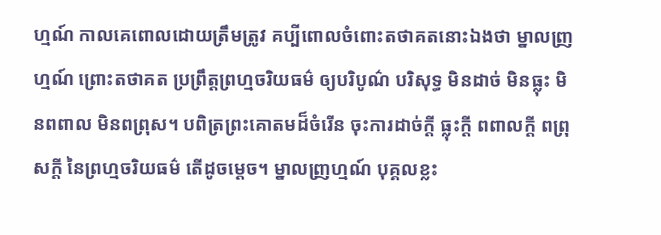ហ្មណ៍ កាលគេពោលដោយត្រឹមត្រូវ គប្បីពោលចំពោះតថាគតនោះឯងថា ម្នាលញ្រហ្មណ៍ ព្រោះតថាគត ប្រព្រឹត្តព្រហ្មចរិយធម៌ ឲ្យបរិបូណ៌ បរិសុទ្ធ មិនដាច់ មិនធ្លុះ មិនពពាល មិនពព្រុស។ បពិត្រព្រះគោតមដ៏ចំរើន ចុះការដាច់ក្តី ធ្លុះក្តី ពពាលក្តី ពព្រុសក្តី នៃព្រហ្មចរិយធម៌ តើដូចម្តេច។ ម្នាលញ្រហ្មណ៍ បុគ្គលខ្លះ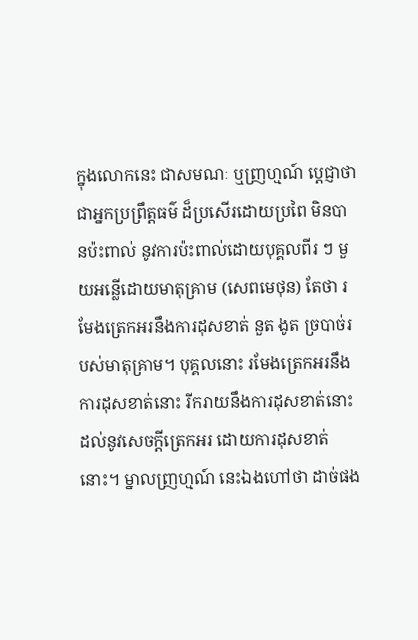ក្នុងលោកនេះ ជាសមណៈ ឬញ្រហ្មណ៍ ប្តេជ្ញាថាជាអ្នកប្រព្រឹត្តធម៌ ដ៏ប្រសើរដោយប្រពៃ មិនបានប៉ះពាល់ នូវការប៉ះពាល់ដោយបុគ្គលពីរ ៗ មួយអន្លើដោយមាតុគ្រាម (សេពមេថុន) តែថា រមែងត្រេកអរនឹងការដុសខាត់ នួត ងូត ច្របាច់របស់មាតុគ្រាម។ បុគ្គលនោះ រមែងត្រេកអរនឹងការដុសខាត់នោះ រីករាយនឹងការដុសខាត់នោះ ដល់នូវសេចក្តីត្រេកអរ ដោយការដុសខាត់នោះ។ ម្នាលញ្រហ្មណ៍ នេះឯងហៅថា ដាច់ផង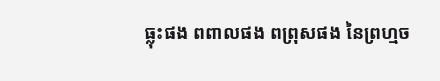ធ្លុះផង ពពាលផង ពព្រុសផង នៃព្រហ្មច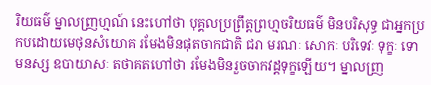រិយធម៌ ម្នាលញ្រហ្មណ៍ នេះហៅថា បុគ្គលប្រព្រឹត្តព្រហ្មចរិយធម៌ មិនបរិសុទ្ធ ជាអ្នកប្រកបដោយមេថុនសំយោគ រមែងមិនផុតចាកជាតិ ជរា មរណៈ សោកៈ បរិទេវៈ ទុក្ខៈ ទោមនស្ស ឧបាយាសៈ តថាគតហៅថា រមែងមិនរួចចាកវដ្តទុក្ខឡើយ។ ម្នាលញ្រ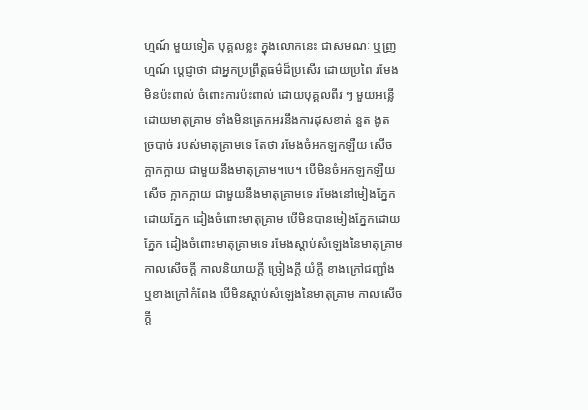ហ្មណ៍ មួយទៀត បុគ្គលខ្លះ ក្នុងលោកនេះ ជាសមណៈ ឬញ្រហ្មណ៍ ប្តេជ្ញាថា ជាអ្នកប្រព្រឹត្តធម៌ដ៏ប្រសើរ ដោយប្រពៃ រមែងមិនប៉ះពាល់ ចំពោះការប៉ះពាល់ ដោយបុគ្គលពីរ ៗ មួយអន្លើដោយមាតុគ្រាម ទាំងមិនត្រេកអរនឹងការដុសខាត់ នួត ងូត ច្របាច់ របស់មាតុគ្រាមទេ តែថា រមែងចំអកឡកឡឺយ សើចក្អាកក្អាយ ជាមួយនឹងមាតុគ្រាម។បេ។ បើមិនចំអកឡកឡឺយ សើច ក្អាកក្អាយ ជាមួយនឹងមាតុគ្រាមទេ រមែងនៅមៀងភ្នែកដោយភ្នែក ដៀងចំពោះមាតុគ្រាម បើមិនបានមៀងភ្នែកដោយភ្នែក ដៀងចំពោះមាតុគ្រាមទេ រមែងស្តាប់សំឡេងនៃមាតុគ្រាម កាលសើចក្តី កាលនិយាយក្តី ច្រៀងក្តី យំក្តី ខាងក្រៅជញ្ជាំង ឬខាងក្រៅកំពែង បើមិនស្តាប់សំឡេងនៃមាតុគ្រាម កាលសើចក្តី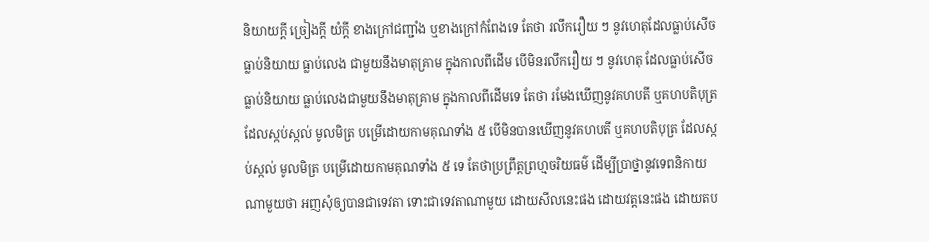និយាយក្តី ច្រៀងក្តី យំក្តី ខាងក្រៅជញ្ជាំង ឬខាងក្រៅកំពែងទេ តែថា រលឹករឿយ ៗ នូវហេតុដែលធ្លាប់សើច ធ្លាប់និយាយ ធ្លាប់លេង ជាមួយនឹងមាតុគ្រាម ក្នុងកាលពីដើម បើមិនរលឹករឿយ ៗ នូវហេតុ ដែលធ្លាប់សើច ធ្លាប់និយាយ ធ្លាប់លេងជាមួយនឹងមាតុគ្រាម ក្នុងកាលពីដើមទេ តែថា រមែងឃើញនូវគហបតី ឬគហបតិបុត្រ ដែលស្កប់ស្កល់ មូលមិត្រ បម្រើដោយកាមគុណទាំង ៥ បើមិនបានឃើញនូវគហបតី ឬគហបតិបុត្រ ដែលស្កប់ស្កល់ មូលមិត្រ បម្រើដោយកាមគុណទាំង ៥ ទេ តែថាប្រព្រឹត្តព្រហ្មចរិយធម៌ ដើម្បីប្រាថ្នានូវទេពនិកាយណាមួយថា អញសុំឲ្យបានជាទេវតា ទោះជាទេវតាណាមួយ ដោយសីលនេះផង ដោយវត្តនេះផង ដោយតប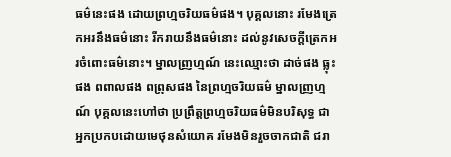ធម៌នេះផង ដោយព្រហ្មចរិយធម៌ផង។ បុគ្គលនោះ រមែងត្រេកអរនឹងធម៌នោះ រីករាយនឹងធម៌នោះ ដល់នូវសេចក្តីត្រេកអរចំពោះធម៌នោះ។ ម្នាលញ្រហ្មណ៍ នេះឈ្មោះថា ដាច់ផង ធ្លុះផង ពពាលផង ពព្រុសផង នៃព្រហ្មចរិយធម៌ ម្នាលញ្រហ្មណ៍ បុគ្គលនេះហៅថា ប្រព្រឹត្តព្រហ្មចរិយធម៌មិនបរិសុទ្ធ ជាអ្នកប្រកបដោយមេថុនសំយោគ រមែងមិនរួចចាកជាតិ ជរា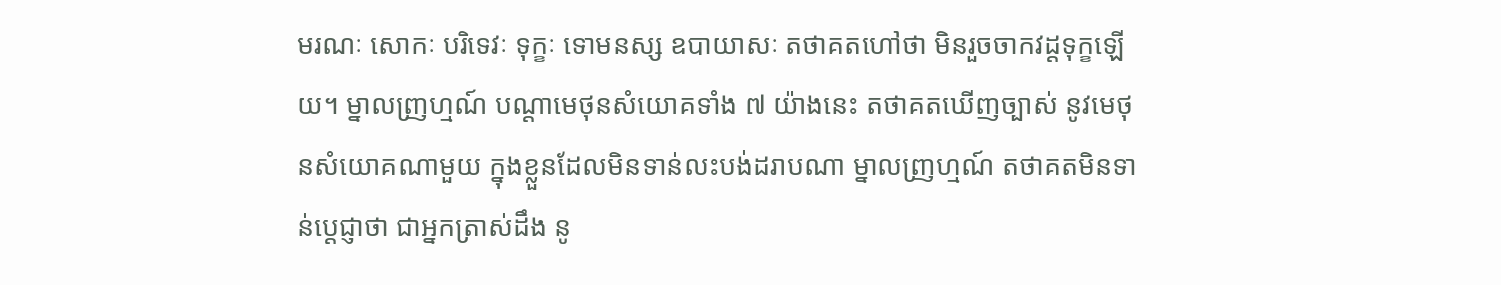មរណៈ សោកៈ បរិទេវៈ ទុក្ខៈ ទោមនស្ស ឧបាយាសៈ តថាគតហៅថា មិនរួចចាកវដ្តទុក្ខឡើយ។ ម្នាលញ្រហ្មណ៍ បណ្តាមេថុនសំយោគទាំង ៧ យ៉ាងនេះ តថាគតឃើញច្បាស់ នូវមេថុនសំយោគណាមួយ ក្នុងខ្លួនដែលមិនទាន់លះបង់ដរាបណា ម្នាលញ្រហ្មណ៍ តថាគតមិនទាន់ប្តេជ្ញាថា ជាអ្នកត្រាស់ដឹង នូ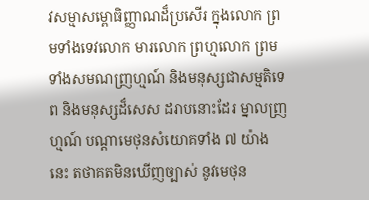វសម្មាសម្ពោធិញ្ញាណដ៏ប្រសើរ ក្នុងលោក ព្រមទាំងទេវលោក មារលោក ព្រហ្មលោក ព្រមទាំងសមណញ្រហ្មណ៍ និងមនុស្សជាសម្មតិទេព និងមនុស្សដ៏សេស ដរាបនោះដែរ ម្នាលញ្រហ្មណ៍ បណ្តាមេថុនសំយោគទាំង ៧ យ៉ាងនេះ តថាគតមិនឃើញច្បាស់ នូវមេថុន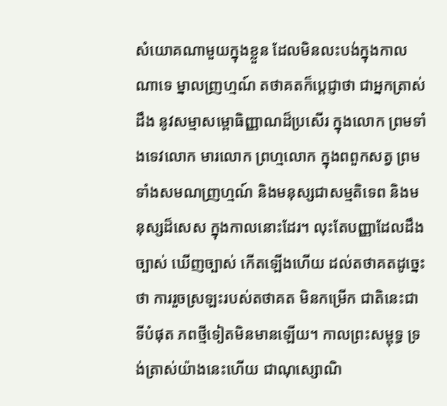សំយោគណាមួយក្នុងខ្លួន ដែលមិនលះបង់ក្នុងកាលណាទេ ម្នាលញ្រហ្មណ៍ តថាគតក៏ប្តេជ្ញាថា ជាអ្នកត្រាស់ដឹង នូវសម្មាសម្ពោធិញ្ញាណដ៏ប្រសើរ ក្នុងលោក ព្រមទាំងទេវលោក មារលោក ព្រហ្មលោក ក្នុងពពួកសត្វ ព្រមទាំងសមណញ្រហ្មណ៍ និងមនុស្សជាសម្មតិទេព និងមនុស្សដ៏សេស ក្នុងកាលនោះដែរ។ លុះតែបញ្ញាដែលដឹងច្បាស់ ឃើញច្បាស់ កើតឡើងហើយ ដល់តថាគតដូច្នេះថា ការរួចស្រឡះរបស់តថាគត មិនកម្រើក ជាតិនេះជាទីបំផុត ភពថ្មីទៀតមិនមានឡើយ។ កាលព្រះសម្ពុទ្ធ ទ្រង់តា្រស់យ៉ាងនេះហើយ ជាណុស្សោណិ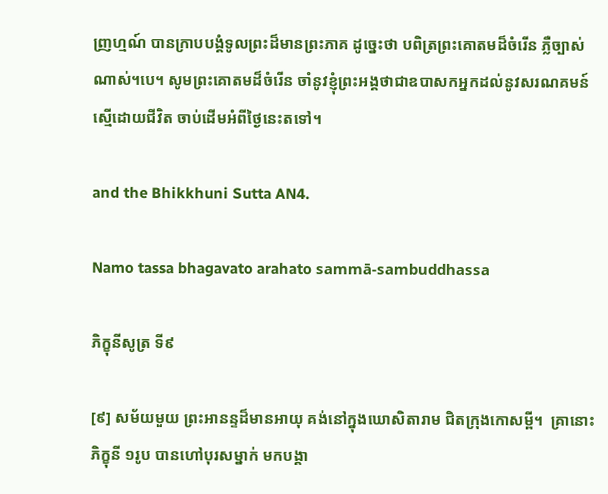ញ្រហ្មណ៍ បានក្រាបបង្គំទូលព្រះដ៏មានព្រះភាគ ដូច្នេះថា បពិត្រព្រះគោតមដ៏ចំរើន ភ្លឺច្បាស់ណាស់។បេ។ សូមព្រះគោតមដ៏ចំរើន ចាំនូវខ្ញុំព្រះអង្គថាជាឧបាសកអ្នកដល់នូវសរណគមន៍ ស្មើដោយជីវិត ចាប់ដើមអំពីថ្ងៃនេះតទៅ។

and the Bhikkhuni Sutta AN4.

Namo tassa bhagavato arahato sammā-sambuddhassa

ភិក្ខុនីសូត្រ ទី៩

[៩] សម័យមួយ ព្រះអានន្ទដ៏មានអាយុ គង់នៅក្នុងឃោសិតារាម ជិតក្រុងកោសម្ពី។  គ្រានោះ ភិក្ខុនី ១រូប បានហៅបុរសម្នាក់ មកបង្គា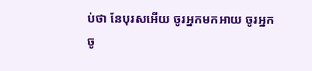ប់ថា នែបុរសអើយ ចូរអ្នកមកអាយ ចូរអ្នកចូ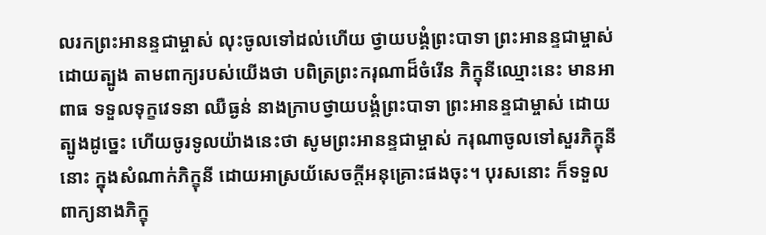លរកព្រះអានន្ទជាម្ចាស់ លុះចូលទៅដល់ហើយ ថ្វាយបង្គំព្រះបាទា ព្រះអានន្ទជាម្ចាស់ ដោយត្បូង តាមពាក្យរបស់យើងថា បពិត្រព្រះករុណាដ៏ចំរើន ភិក្ខុនីឈ្មោះនេះ មានអាពាធ ទទួលទុក្ខវេទនា ឈឺធ្ងន់ នាងក្រាបថ្វាយបង្គំព្រះបាទា ព្រះអានន្ទជាម្ចាស់ ដោយត្បូងដូច្នេះ ហើយចូរទូលយ៉ាងនេះថា សូមព្រះអានន្ទជាម្ចាស់ ករុណាចូលទៅសួរភិក្ខុនីនោះ ក្នុងសំណាក់ភិក្ខុនី ដោយអាស្រយ័សេចក្ដីអនុគ្រោះផងចុះ។ បុរសនោះ ក៏ទទួលពាក្យនាងភិក្ខុ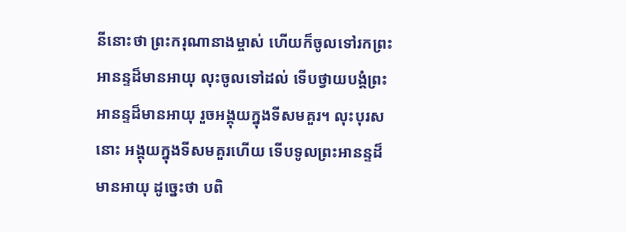នីនោះថា ព្រះករុណានាងម្ចាស់ ហើយក៏ចូលទៅរកព្រះអានន្ទដ៏មានអាយុ លុះចូលទៅដល់ ទើបថ្វាយបង្គំព្រះអានន្ទដ៏មានអាយុ រួចអង្គុយក្នុងទីសមគួរ។ លុះបុរសនោះ អង្គុយក្នុងទីសមគួរហើយ ទើបទូលព្រះអានន្ទដ៏មានអាយុ ដូច្នេះថា បពិ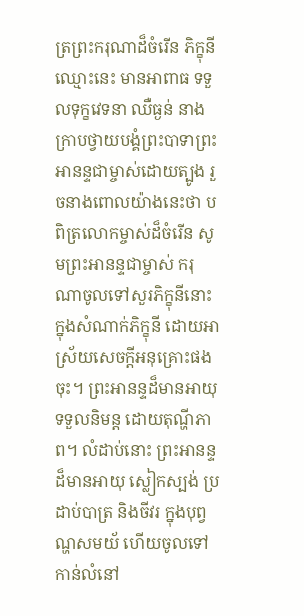ត្រព្រះករុណាដ៏ចំរើន ភិក្ខុនីឈ្មោះនេះ មានអាពាធ ទទួលទុក្ខវេទនា ឈឺធ្ងន់ នាងក្រាបថ្វាយបង្គំព្រះបាទាព្រះអានន្ទជាម្ចាស់ដោយត្បូង រួចនាងពោលយ៉ាងនេះថា បពិត្រលោកម្ចាស់ដ៏ចំរើន សូមព្រះអានន្ទជាម្ចាស់ ករុណាចូលទៅសួរភិក្ខុនីនោះ ក្នុងសំណាក់ភិក្ខុនី ដោយអាស្រ័យសេចក្តីអនុគ្រោះផងចុះ។ ព្រះអានន្ទដ៏មានអាយុ ទទួលនិមន្ត ដោយតុណ្ហីភាព។ លំដាប់នោះ ព្រះអានន្ទដ៏មានអាយុ ស្លៀកស្បង់ ប្រដាប់បាត្រ និងចីវរ ក្នុងបុព្វណ្ហសមយ័ ហើយចូលទៅកាន់លំនៅ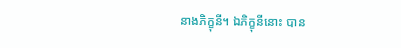នាងភិក្ខុនី។ ឯភិក្ខុនីនោះ បាន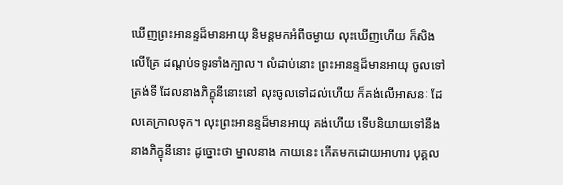ឃើញព្រះអានន្ទដ៏មានអាយុ និមន្តមកអំពីចម្ងាយ លុះឃើញហើយ ក៏សិងលើគ្រែ ដណ្តប់ទទូរទាំងក្បាល។ លំដាប់នោះ ព្រះអានន្ទដ៏មានអាយុ ចូលទៅត្រង់ទី ដែលនាងភិក្ខុនីនោះនៅ លុះចូលទៅដល់ហើយ ក៏គង់លើអាសនៈ ដែលគេក្រាលទុក។ លុះព្រះអានន្ទដ៏មានអាយុ គង់ហើយ ទើបនិយាយទៅនឹងនាងភិក្ខុនីនោះ ដូច្នោះថា ម្នាលនាង កាយនេះ កើតមកដោយអាហារ បុគ្គល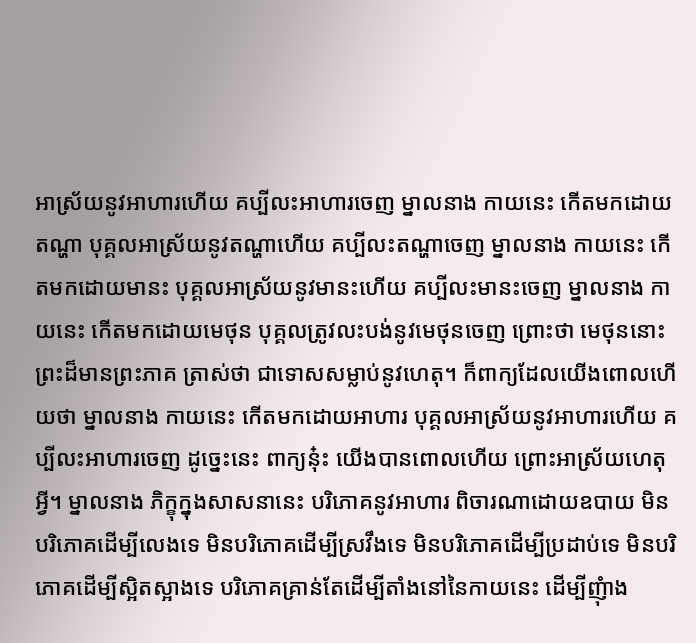អាស្រ័យនូវអាហារហើយ គប្បីលះអាហារចេញ ម្នាលនាង កាយនេះ កើតមកដោយតណ្ហា បុគ្គលអាស្រ័យនូវតណ្ហាហើយ គប្បីលះតណ្ហាចេញ ម្នាលនាង កាយនេះ កើតមកដោយមានះ បុគ្គលអាស្រ័យនូវមានះហើយ គប្បីលះមានះចេញ ម្នាលនាង កាយនេះ កើតមកដោយមេថុន បុគ្គលត្រូវលះបង់នូវមេថុនចេញ ព្រោះថា មេថុននោះ ព្រះដ៏មានព្រះភាគ ត្រាស់ថា ជាទោសសម្លាប់នូវហេតុ។ ក៏ពាក្យដែលយើងពោលហើយថា ម្នាលនាង កាយនេះ កើតមកដោយអាហារ បុគ្គលអាស្រ័យនូវអាហារហើយ គប្បីលះអាហារចេញ ដូច្នេះនេះ ពាក្យនុ៎ះ យើងបានពោលហើយ ព្រោះអាស្រ័យហេតុអ្វី។ ម្នាលនាង ភិក្ខុក្នុងសាសនានេះ បរិភោគនូវអាហារ ពិចារណាដោយឧបាយ មិនបរិភោគដើម្បីលេងទេ មិនបរិភោគដើម្បីស្រវឹងទេ មិនបរិភោគដើម្បីប្រដាប់ទេ មិនបរិភោគដើម្បីស្អិតស្អាងទេ បរិភោគគ្រាន់តែដើម្បីតាំងនៅនៃកាយនេះ ដើម្បីញុំាង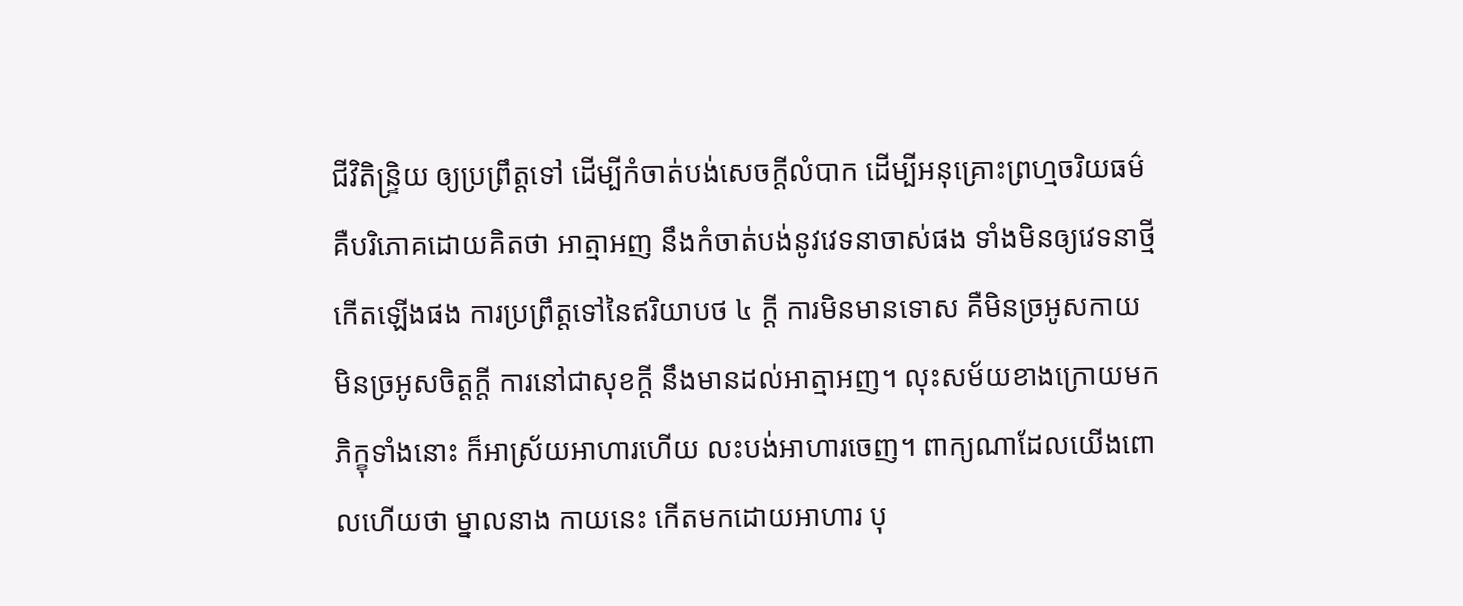ជីវិតិន្រ្ទិយ ឲ្យប្រព្រឹត្តទៅ ដើម្បីកំចាត់បង់សេចក្តីលំបាក ដើម្បីអនុគ្រោះព្រហ្មចរិយធម៌ គឺបរិភោគដោយគិតថា អាត្មាអញ នឹងកំចាត់បង់នូវវេទនាចាស់ផង ទាំងមិនឲ្យវេទនាថ្មីកើតឡើងផង ការប្រព្រឹត្តទៅនៃឥរិយាបថ ៤ ក្តី ការមិនមានទោស គឺមិនច្រអូសកាយ មិនច្រអូសចិត្តក្តី ការនៅជាសុខក្តី នឹងមានដល់អាត្មាអញ។ លុះសម័យខាងក្រោយមក ភិក្ខុទាំងនោះ ក៏អាស្រ័យអាហារហើយ លះបង់អាហារចេញ។ ពាក្យណាដែលយើងពោលហើយថា ម្នាលនាង កាយនេះ កើតមកដោយអាហារ បុ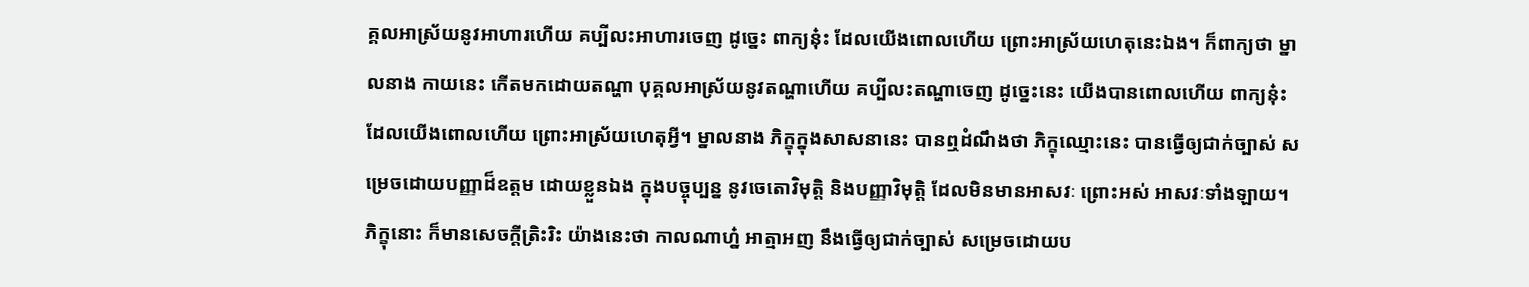គ្គលអាស្រ័យនូវអាហារហើយ គប្បីលះអាហារចេញ ដូច្នេះ ពាក្យនុ៎ះ ដែលយើងពោលហើយ ព្រោះអាស្រ័យហេតុនេះឯង។ ក៏ពាក្យថា ម្នាលនាង កាយនេះ កើតមកដោយតណ្ហា បុគ្គលអាស្រ័យនូវតណ្ហាហើយ គប្បីលះតណ្ហាចេញ ដូច្នេះនេះ យើងបានពោលហើយ ពាក្យនុ៎ះ ដែលយើងពោលហើយ ព្រោះអាស្រ័យហេតុអ្វី។ ម្នាលនាង ភិក្ខុក្នុងសាសនានេះ បានឮដំណឹងថា ភិក្ខុឈ្មោះនេះ បានធ្វើឲ្យជាក់ច្បាស់ សម្រេចដោយបញ្ញាដ៏ឧត្តម ដោយខ្លួនឯង ក្នុងបច្ចុប្បន្ន នូវចេតោវិមុត្តិ និងបញ្ញាវិមុត្តិ ដែលមិនមានអាសវៈ ព្រោះអស់ អាសវៈទាំងឡាយ។ ភិក្ខុនោះ ក៏មានសេចក្តីត្រិះរិះ យ៉ាងនេះថា កាលណាហ្ន៎ អាត្មាអញ នឹងធ្វើឲ្យជាក់ច្បាស់ សម្រេចដោយប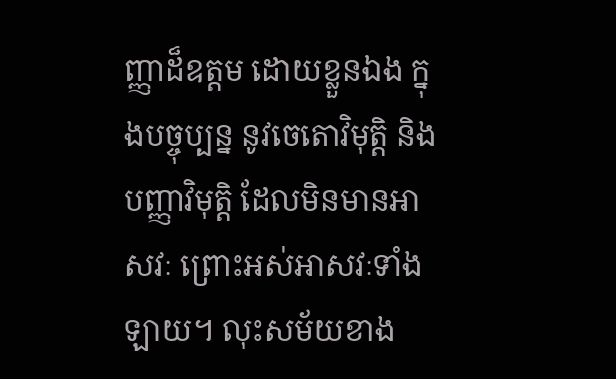ញ្ញាដ៏ឧត្តម ដោយខ្លួនឯង ក្នុងបច្ចុប្បន្ន នូវចេតោវិមុត្តិ និងបញ្ញាវិមុត្តិ ដែលមិនមានអាសវៈ ព្រោះអស់អាសវៈទាំងឡាយ។ លុះសម័យខាង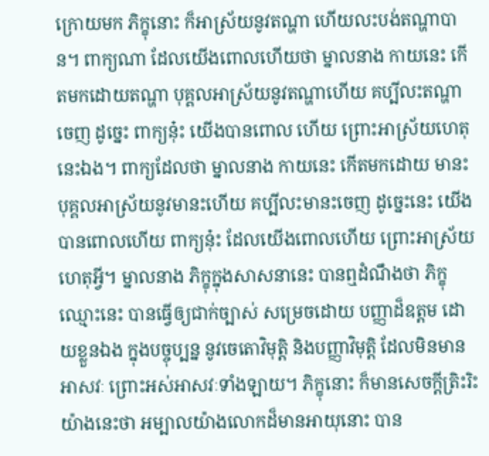ក្រោយមក ភិក្ខុនោះ ក៏អាស្រ័យនូវតណ្ហា ហើយលះបង់តណ្ហាបាន។ ពាក្យណា ដែលយើងពោលហើយថា ម្នាលនាង កាយនេះ កើតមកដោយតណ្ហា បុគ្គលអាស្រ័យនូវតណ្ហាហើយ គប្បីលះតណ្ហាចេញ ដូច្នេះ ពាក្យនុ៎ះ យើងបានពោល ហើយ ព្រោះអាស្រ័យហេតុនេះឯង។ ពាក្យដែលថា ម្នាលនាង កាយនេះ កើតមកដោយ មានះ បុគ្គលអាស្រ័យនូវមានះហើយ គប្បីលះមានះចេញ ដូច្នេះនេះ យើងបានពោលហើយ ពាក្យនុ៎ះ ដែលយើងពោលហើយ ព្រោះអាស្រ័យហេតុអ្វី។ ម្នាលនាង ភិក្ខុក្នុងសាសនានេះ បានឮដំណឹងថា ភិក្ខុឈ្មោះនេះ បានធ្វើឲ្យជាក់ច្បាស់ សម្រេចដោយ បញ្ញាដ៏ឧត្តម ដោយខ្លួនឯង ក្នុងបច្ចុប្បន្ន នូវចេតោវិមុត្តិ និងបញ្ញាវិមុត្តិ ដែលមិនមានអាសវៈ ព្រោះអស់អាសវៈទាំងឡាយ។ ភិក្ខុនោះ ក៏មានសេចក្តីត្រិះរិះ យ៉ាងនេះថា អម្បាលយ៉ាងលោកដ៏មានអាយុនោះ បាន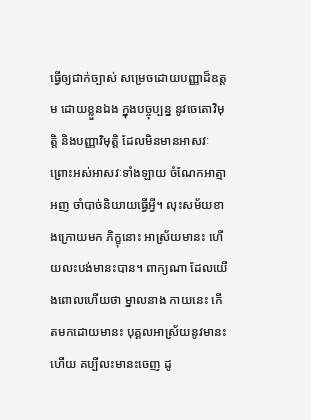ធ្វើឲ្យជាក់ច្បាស់ សម្រេចដោយបញ្ញាដ៏ឧត្តម ដោយខ្លួនឯង ក្នុងបច្ចុប្បន្ន នូវចេតោវិមុត្តិ និងបញ្ញាវិមុត្តិ ដែលមិនមានអាសវៈ ព្រោះអស់អាសវៈទាំងឡាយ ចំណែកអាត្មាអញ ចាំបាច់និយាយធ្វើអ្វី។ លុះសម័យខាងក្រោយមក ភិក្ខុនោះ អាស្រ័យមានះ ហើយលះបង់មានះបាន។ ពាក្យណា ដែលយើងពោលហើយថា ម្នាលនាង កាយនេះ កើតមកដោយមានះ បុគ្គលអាស្រ័យនូវមានះហើយ គប្បីលះមានះចេញ ដូ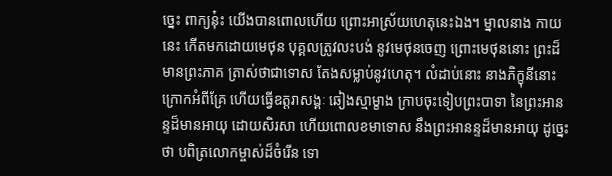ច្នេះ ពាក្យនុ៎ះ យើងបានពោលហើយ ព្រោះអាស្រ័យហេតុនេះឯង។ ម្នាលនាង កាយនេះ កើតមកដោយមេថុន បុគ្គលត្រូវលះបង់ នូវមេថុនចេញ ព្រោះមេថុននោះ ព្រះដ៏មានព្រះភាគ ត្រាស់ថាជាទោស តែងសម្លាប់នូវហេតុ។ លំដាប់នោះ នាងភិក្ខុនីនោះ ក្រោកអំពីគ្រែ ហើយធ្វើឧត្តរាសង្គៈ ឆៀងស្មាម្ខាង ក្រាបចុះទៀបព្រះបាទា នៃព្រះអានន្ទដ៏មានអាយុ ដោយសិរសា ហើយពោលខមាទោស នឹងព្រះអានន្ទដ៏មានអាយុ ដូច្នេះថា បពិត្រលោកម្ចាស់ដ៏ចំរើន ទោ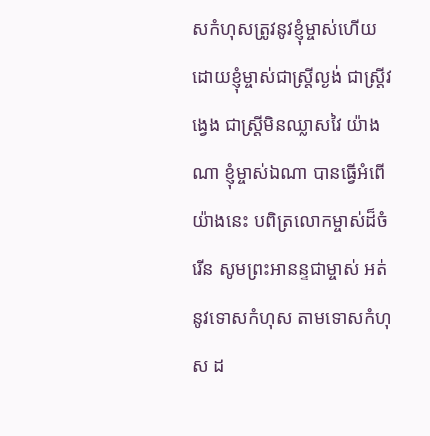សកំហុសត្រូវនូវខ្ញុំម្ចាស់ហើយ ដោយខ្ញុំម្ចាស់ជាស្រ្តីល្ងង់ ជាស្រ្តីវង្វេង ជាស្រ្តីមិនឈ្លាសវៃ យ៉ាងណា ខ្ញុំម្ចាស់ឯណា បានធ្វើអំពើយ៉ាងនេះ បពិត្រលោកម្ចាស់ដ៏ចំរើន សូមព្រះអានន្ទជាម្ចាស់ អត់នូវទោសកំហុស តាមទោសកំហុស ដ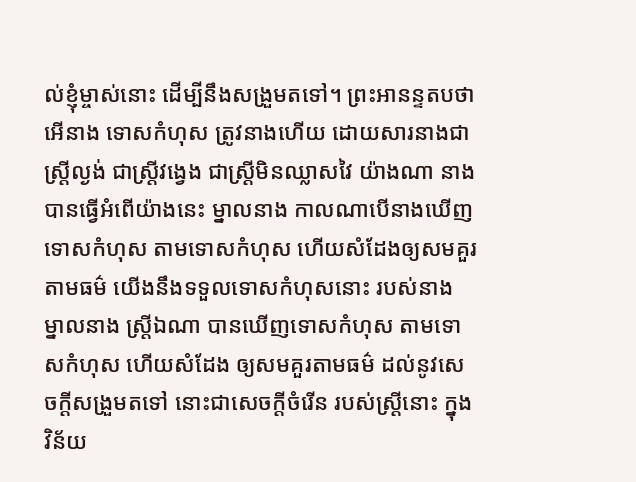ល់ខ្ញុំម្ចាស់នោះ ដើម្បីនឹងសង្រួមតទៅ។ ព្រះអានន្ទតបថា អើនាង ទោសកំហុស ត្រូវនាងហើយ ដោយសារនាងជាស្រ្តីល្ងង់ ជាស្រ្តីវង្វេង ជាស្រ្តីមិនឈ្លាសវៃ យ៉ាងណា នាងបានធ្វើអំពើយ៉ាងនេះ ម្នាលនាង កាលណាបើនាងឃើញទោសកំហុស តាមទោសកំហុស ហើយសំដែងឲ្យសមគួរតាមធម៌ យើងនឹងទទួលទោសកំហុសនោះ របស់នាង ម្នាលនាង ស្រ្តីឯណា បានឃើញទោសកំហុស តាមទោសកំហុស ហើយសំដែង ឲ្យសមគួរតាមធម៌ ដល់នូវសេចក្តីសង្រួមតទៅ នោះជាសេចក្តីចំរើន របស់ស្រ្តីនោះ ក្នុងវិន័យ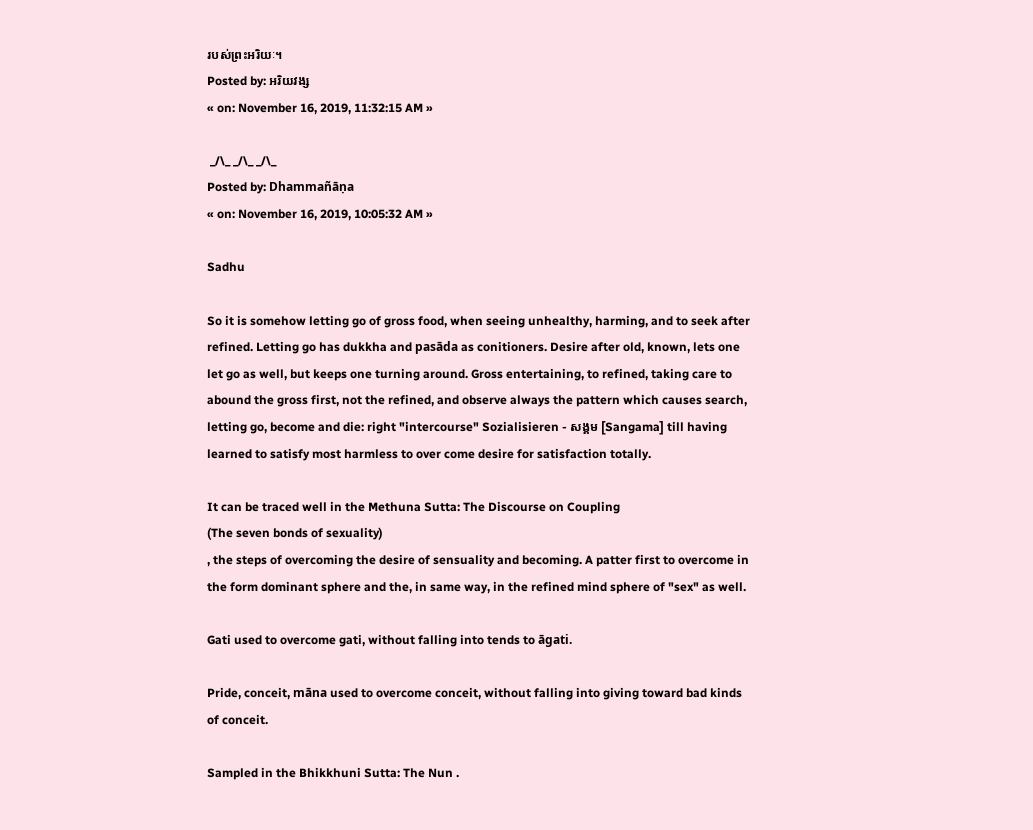របស់ព្រះអរិយៈ។
Posted by: អរិយវង្ស
« on: November 16, 2019, 11:32:15 AM »

 _/\_ _/\_ _/\_
Posted by: Dhammañāṇa
« on: November 16, 2019, 10:05:32 AM »

Sadhu

So it is somehow letting go of gross food, when seeing unhealthy, harming, and to seek after refined. Letting go has dukkha and pasāda as conitioners. Desire after old, known, lets one let go as well, but keeps one turning around. Gross entertaining, to refined, taking care to abound the gross first, not the refined, and observe always the pattern which causes search, letting go, become and die: right "intercourse" Sozialisieren - សង្គម [Sangama] till having learned to satisfy most harmless to over come desire for satisfaction totally.

It can be traced well in the Methuna Sutta: The Discourse on Coupling
(The seven bonds of sexuality)
, the steps of overcoming the desire of sensuality and becoming. A patter first to overcome in the form dominant sphere and the, in same way, in the refined mind sphere of "sex" as well.

Gati used to overcome gati, without falling into tends to āgati.

Pride, conceit, māna used to overcome conceit, without falling into giving toward bad kinds of conceit.

Sampled in the Bhikkhuni Sutta: The Nun .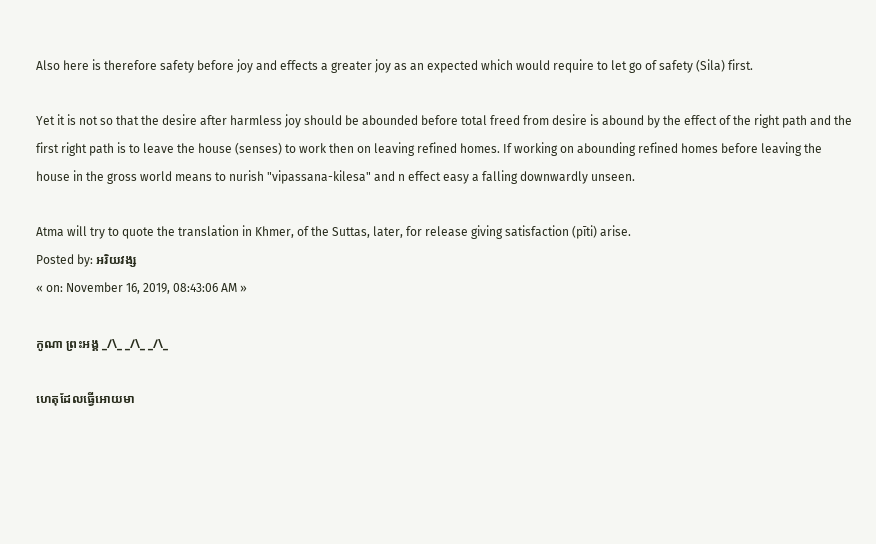Also here is therefore safety before joy and effects a greater joy as an expected which would require to let go of safety (Sila) first.

Yet it is not so that the desire after harmless joy should be abounded before total freed from desire is abound by the effect of the right path and the first right path is to leave the house (senses) to work then on leaving refined homes. If working on abounding refined homes before leaving the house in the gross world means to nurish "vipassana-kilesa" and n effect easy a falling downwardly unseen.

Atma will try to quote the translation in Khmer, of the Suttas, later, for release giving satisfaction (pīti) arise.
Posted by: អរិយវង្ស
« on: November 16, 2019, 08:43:06 AM »

កូណា ព្រះអង្គ _/\_ _/\_ _/\_

ហេតុដែលធ្វើអោយមា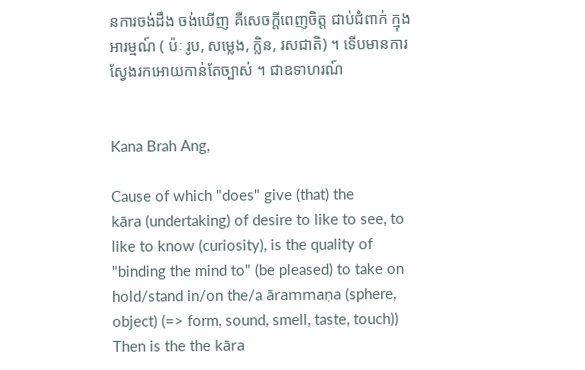នការចង់ដឹង ចង់ឃើញ គឺសេចក្តីពេញចិត្ត ជាប់ជំពាក់ ក្មុងអារម្មណ៍ ( ប៉ៈ រូប, សម្លេង, ក្លិន, រសជាតិ) ។ ទើបមានការស្វែងរកអោយកាន់តែច្បាស់ ។ ជាឧទាហរណ៍


Kana Brah Ang,

Cause of which "does" give (that) the
kāra (undertaking) of desire to like to see, to like to know (curiosity), is the quality of "binding the mind to" (be pleased) to take on hold/stand in/on the/a ārammaṇa (sphere, object) (=> form, sound, smell, taste, touch)) Then is the the kāra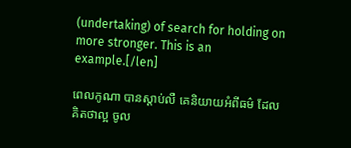(undertaking) of search for holding on more stronger. This is an example.[/len]

ពេលកូណា បានស្តាប់លឺ គេនិយាយអំពីធម៌ ដែលគិតថាល្អ ចូល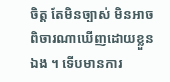ចិត្ត តែមិនច្បាស់ មិនអាចពិចារណាឃើញដោយខ្លួនឯង ។ ទើបមានការ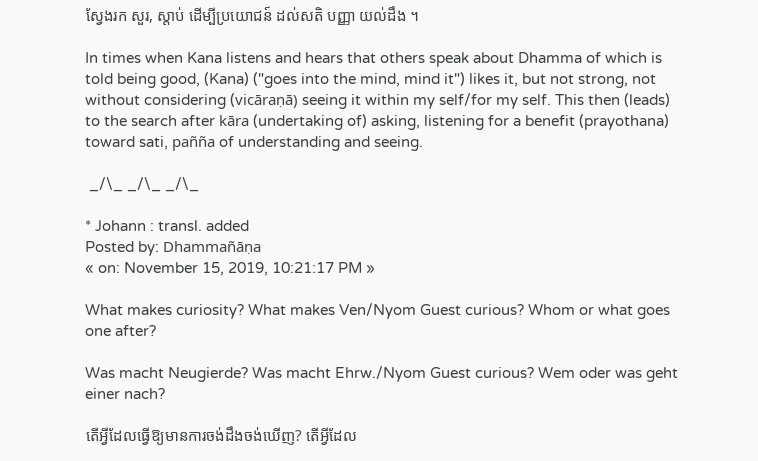ស្វែងរក សួរ, ស្តាប់ ដើម្បីប្រយោជន៍ ដល់សតិ បញ្ញា យល់ដឹង ។

In times when Kana listens and hears that others speak about Dhamma of which is told being good, (Kana) ("goes into the mind, mind it") likes it, but not strong, not without considering (vicāraṇā) seeing it within my self/for my self. This then (leads) to the search after kāra (undertaking of) asking, listening for a benefit (prayothana) toward sati, pañña of understanding and seeing.

 _/\_ _/\_ _/\_

* Johann : transl. added
Posted by: Dhammañāṇa
« on: November 15, 2019, 10:21:17 PM »

What makes curiosity? What makes Ven/Nyom Guest curious? Whom or what goes one after?

Was macht Neugierde? Was macht Ehrw./Nyom Guest curious? Wem oder was geht einer nach?

តើអ្វីដែលធ្វើឱ្យមានការចង់ដឹងចង់ឃើញ? តើអ្វីដែល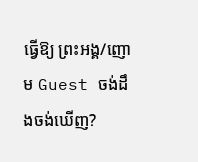ធ្វើឱ្យ ព្រះអង្គ/ញោម Guest ចង់ដឹងចង់ឃើញ?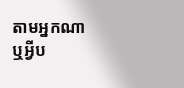តាមអ្នកណាឬអ្វីប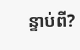ន្ទាប់ពី?